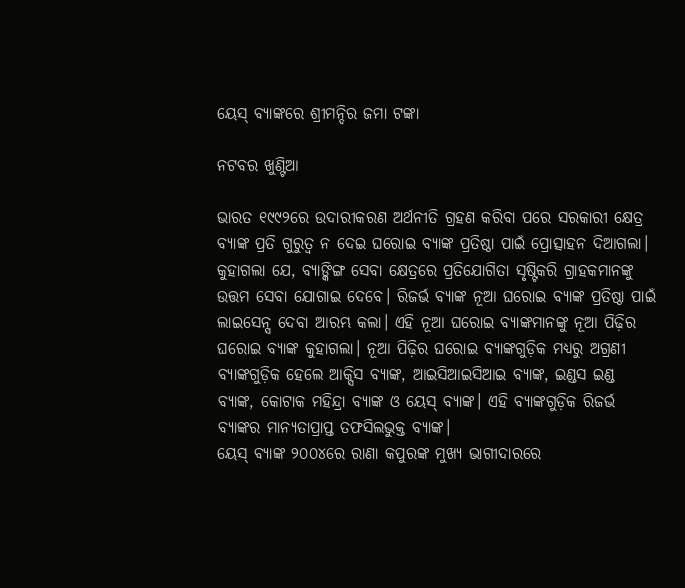ୟେସ୍‌ ବ୍ୟାଙ୍କରେ ଶ୍ରୀମନ୍ଦିର ଜମା ଟଙ୍କା

ନଟବର ଖୁଣ୍ଟିଆ

ଭାରତ ୧୯୯୨ରେ ଉଦାରୀକରଣ ଅର୍ଥନୀତି ଗ୍ରହଣ କରିବା ପରେ ସରକାରୀ କ୍ଷେତ୍ର ବ୍ୟାଙ୍କ ପ୍ରତି ଗୁରୁତ୍ୱ ନ ଦେଇ ଘରୋଇ ବ୍ୟାଙ୍କ ପ୍ରତିଷ୍ଠା ପାଇଁ ପ୍ରୋତ୍ସାହନ ଦିଆଗଲା। କୁହାଗଲା ଯେ, ବ୍ୟାଙ୍କିଙ୍ଗ ସେବା କ୍ଷେତ୍ରରେ ପ୍ରତିଯୋଗିତା ସୃଷ୍ଟିକରି ଗ୍ରାହକମାନଙ୍କୁ ଉତ୍ତମ ସେବା ଯୋଗାଇ ଦେବେ। ରିଜର୍ଭ ବ୍ୟାଙ୍କ ନୂଆ ଘରୋଇ ବ୍ୟାଙ୍କ ପ୍ରତିଷ୍ଠା ପାଇଁ ଲାଇସେନ୍ସ ଦେବା ଆରମ୍ଭ କଲା। ଏହି ନୂଆ ଘରୋଇ ବ୍ୟାଙ୍କମାନଙ୍କୁ ନୂଆ ପିଢ଼ିର ଘରୋଇ ବ୍ୟାଙ୍କ କୁହାଗଲା। ନୂଆ ପିଢ଼ିର ଘରୋଇ ବ୍ୟାଙ୍କଗୁଡ଼ିକ ମଧ୍ୟରୁ ଅଗ୍ରଣୀ ବ୍ୟାଙ୍କଗୁଡ଼ିକ ହେଲେ ଆକ୍ସିସ ବ୍ୟାଙ୍କ, ଆଇସିଆଇସିଆଇ ବ୍ୟାଙ୍କ, ଇଣ୍ଡସ ଇଣ୍ଡ ବ୍ୟାଙ୍କ, କୋଟାକ ମହିନ୍ଦ୍ରା ବ୍ୟାଙ୍କ ଓ ୟେସ୍‌ ବ୍ୟାଙ୍କ। ଏହି ବ୍ୟାଙ୍କଗୁଡ଼ିକ ରିଜର୍ଭ ବ୍ୟାଙ୍କର ମାନ୍ୟତାପ୍ରାପ୍ତ ତଫସିଲଭୁକ୍ତ ବ୍ୟାଙ୍କ।
ୟେସ୍‌ ବ୍ୟାଙ୍କ ୨୦୦୪ରେ ରାଣା କପୁରଙ୍କ ମୁଖ୍ୟ ଭାଗୀଦାରରେ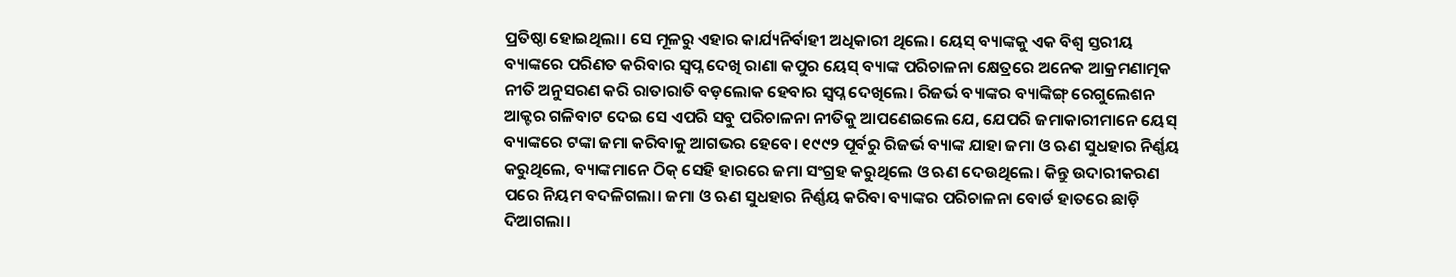ପ୍ରତିଷ୍ଠା ହୋଇଥିଲା। ସେ ମୂଳରୁ ଏହାର କାର୍ଯ୍ୟନିର୍ବାହୀ ଅଧିକାରୀ ଥିଲେ। ୟେସ୍‌ ବ୍ୟାଙ୍କକୁ ଏକ ବିଶ୍ୱ ସ୍ତରୀୟ ବ୍ୟାଙ୍କରେ ପରିଣତ କରିବାର ସ୍ବପ୍ନ ଦେଖି ରାଣା କପୁର ୟେସ୍‌ ବ୍ୟାଙ୍କ ପରିଚାଳନା କ୍ଷେତ୍ରରେ ଅନେକ ଆକ୍ରମଣାତ୍ମକ ନୀତି ଅନୁସରଣ କରି ରାତାରାତି ବଡ଼ଲୋକ ହେବାର ସ୍ବପ୍ନ ଦେଖିଲେ। ରିଜର୍ଭ ବ୍ୟାଙ୍କର ବ୍ୟାଙ୍କିଙ୍ଗ୍‌ ରେଗୁଲେଶନ ଆକ୍ଟର ଗଳିବାଟ ଦେଇ ସେ ଏପରି ସବୁ ପରିଚାଳନା ନୀତିକୁ ଆପଣେଇଲେ ଯେ, ଯେପରି ଜମାକାରୀମାନେ ୟେସ୍‌ ବ୍ୟାଙ୍କରେ ଟଙ୍କା ଜମା କରିବାକୁ ଆଗଭର ହେବେ। ୧୯୯୨ ପୂର୍ବରୁ ରିଜର୍ଭ ବ୍ୟାଙ୍କ ଯାହା ଜମା ଓ ଋଣ ସୁଧହାର ନିର୍ଣ୍ଣୟ କରୁଥିଲେ, ବ୍ୟାଙ୍କମାନେ ଠିକ୍‌ ସେହି ହାରରେ ଜମା ସଂଗ୍ରହ କରୁଥିଲେ ଓ ଋଣ ଦେଉଥିଲେ। କିନ୍ତୁ ଉଦାରୀକରଣ ପରେ ନିୟମ ବଦଳିଗଲା। ଜମା ଓ ଋଣ ସୁଧହାର ନିର୍ଣ୍ଣୟ କରିବା ବ୍ୟାଙ୍କର ପରିଚାଳନା ବୋର୍ଡ ହାତରେ ଛାଡ଼ି ଦିଆଗଲା।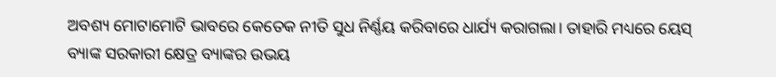ଅବଶ୍ୟ ମୋଟାମୋଟି ଭାବରେ କେତେକ ନୀତି ସୁଧ ନିର୍ଣ୍ଣୟ କରିବାରେ ଧାର୍ଯ୍ୟ କରାଗଲା। ତାହାରି ମଧ୍ୟରେ ୟେସ୍‌ ବ୍ୟାଙ୍କ ସରକାରୀ କ୍ଷେତ୍ର ବ୍ୟାଙ୍କର ଉଭୟ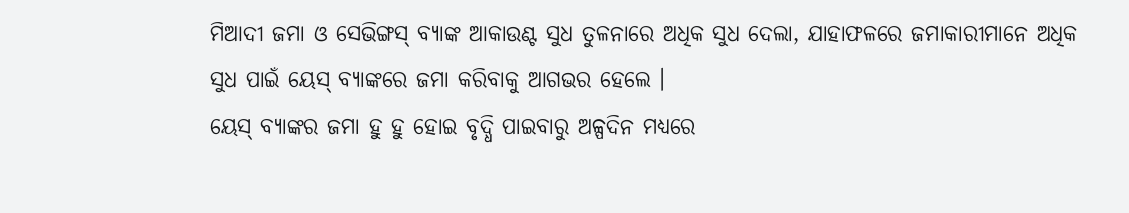ମିଆଦୀ ଜମା ଓ ସେଭିଙ୍ଗସ୍‌ ବ୍ୟାଙ୍କ ଆକାଉଣ୍ଟ ସୁଧ ତୁଳନାରେ ଅଧିକ ସୁଧ ଦେଲା, ଯାହାଫଳରେ ଜମାକାରୀମାନେ ଅଧିକ ସୁଧ ପାଇଁ ୟେସ୍‌ ବ୍ୟାଙ୍କରେ ଜମା କରିବାକୁ ଆଗଭର ହେଲେ ।
ୟେସ୍‌ ବ୍ୟାଙ୍କର ଜମା ହୁ ହୁ ହୋଇ ବୃଦ୍ଧି ପାଇବାରୁ ଅଳ୍ପଦିନ ମଧ୍ୟରେ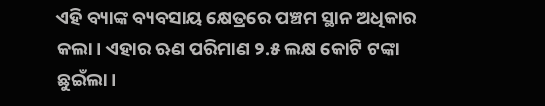ଏହି ବ୍ୟାଙ୍କ ବ୍ୟବସାୟ କ୍ଷେତ୍ରରେ ପଞ୍ଚମ ସ୍ଥାନ ଅଧିକାର କଲା। ଏହାର ଋଣ ପରିମାଣ ୨.୫ ଲକ୍ଷ କୋଟି ଟଙ୍କା ଛୁଇଁଲା।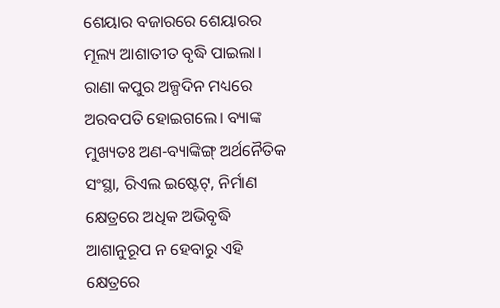ଶେୟାର ବଜାରରେ ଶେୟାରର ମୂଲ୍ୟ ଆଶାତୀତ ବୃଦ୍ଧି ପାଇଲା। ରାଣା କପୁର ଅଳ୍ପଦିନ ମଧ୍ୟରେ ଅରବପତି ହୋଇଗଲେ। ବ୍ୟାଙ୍କ ମୁଖ୍ୟତଃ ଅଣ-ବ୍ୟାଙ୍କିଙ୍ଗ୍‌ ଅର୍ଥନୈତିକ ସଂସ୍ଥା, ରିଏଲ ଇଷ୍ଟେଟ୍‌, ନିର୍ମାଣ କ୍ଷେତ୍ରରେ ଅଧିକ ଅଭିବୃଦ୍ଧି ଆଶାନୁରୂପ ନ ହେବାରୁ ଏହି କ୍ଷେତ୍ରରେ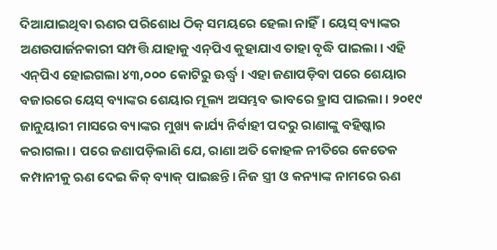ଦିଆଯାଇଥିବା ଋଣର ପରିଶୋଧ ଠିକ୍‌ ସମୟରେ ହେଲା ନାହିଁ। ୟେସ୍‌ ବ୍ୟାଙ୍କର ଅଣଉପାର୍ଜନକାରୀ ସମ୍ପତ୍ତି ଯାହାକୁ ଏନ୍‌ପିଏ କୁହାଯାଏ ତାହା ବୃଦ୍ଧି ପାଇଲା। ଏହି ଏନ୍‌ପିଏ ହୋଇଗଲା ୪୩,୦୦୦ କୋଟିରୁ ଊର୍ଦ୍ଧ୍ୱ। ଏହା ଜଣାପଡ଼ିବା ପରେ ଶେୟାର ବଜାରରେ ୟେସ୍‌ ବ୍ୟାଙ୍କର ଶେୟାର ମୂଲ୍ୟ ଅସମ୍ଭବ ଭାବରେ ହ୍ରାସ ପାଇଲା। ୨୦୧୯ ଜାନୁୟାରୀ ମାସରେ ବ୍ୟାଙ୍କର ମୁଖ୍ୟ କାର୍ଯ୍ୟ ନିର୍ବାହୀ ପଦରୁ ରାଣାଙ୍କୁ ବହିଷ୍କାର କରାଗଲା। ପରେ ଜଣାପଡ଼ିଲାଣି ଯେ, ରାଣା ଅତି କୋହଳ ନୀତିରେ କେତେକ କମ୍ପାନୀକୁ ଋଣ ଦେଇ କିକ୍‌ ବ୍ୟାକ୍‌ ପାଇଛନ୍ତି। ନିଜ ସ୍ତ୍ରୀ ଓ କନ୍ୟାଙ୍କ ନାମରେ ଋଣ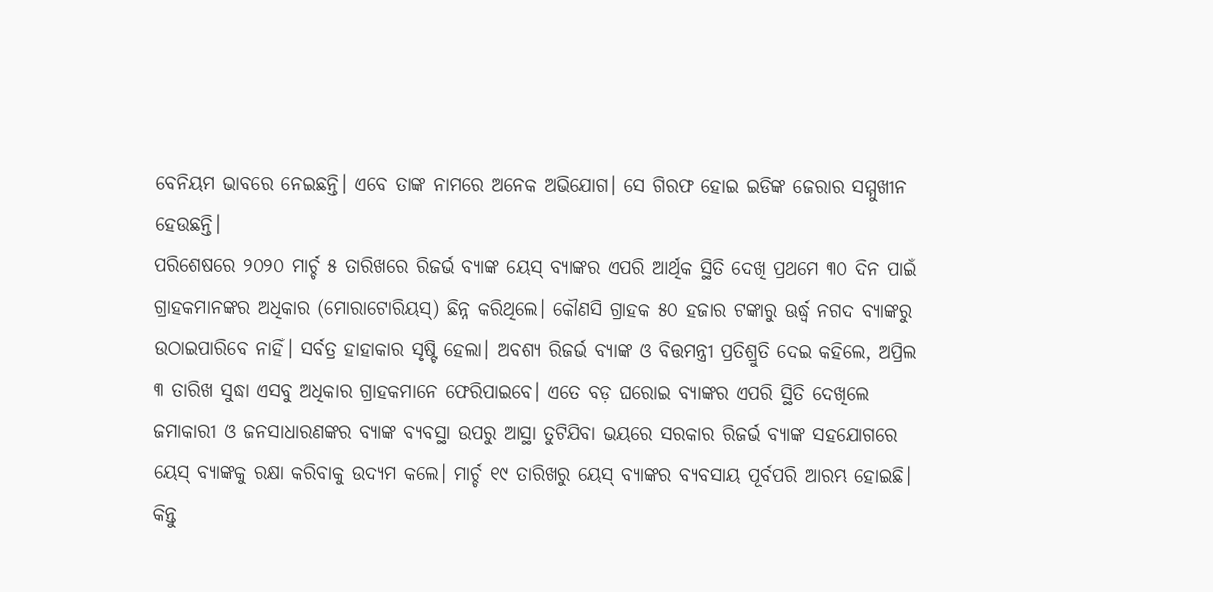ବେନିୟମ ଭାବରେ ନେଇଛନ୍ତି। ଏବେ ତାଙ୍କ ନାମରେ ଅନେକ ଅଭିଯୋଗ। ସେ ଗିରଫ ହୋଇ ଇଡିଙ୍କ ଜେରାର ସମ୍ମୁଖୀନ ହେଉଛନ୍ତି।
ପରିଶେଷରେ ୨୦୨୦ ମାର୍ଚ୍ଚ ୫ ତାରିଖରେ ରିଜର୍ଭ ବ୍ୟାଙ୍କ ୟେସ୍‌ ବ୍ୟାଙ୍କର ଏପରି ଆର୍ଥିକ ସ୍ଥିତି ଦେଖି ପ୍ରଥମେ ୩୦ ଦିନ ପାଇଁ ଗ୍ରାହକମାନଙ୍କର ଅଧିକାର (ମୋରାଟୋରିୟସ୍‌) ଛିନ୍ନ କରିଥିଲେ। କୌଣସି ଗ୍ରାହକ ୫୦ ହଜାର ଟଙ୍କାରୁ ଊର୍ଦ୍ଧ୍ୱ ନଗଦ ବ୍ୟାଙ୍କରୁ ଉଠାଇପାରିବେ ନାହିଁ। ସର୍ବତ୍ର ହାହାକାର ସୃଷ୍ଟି ହେଲା। ଅବଶ୍ୟ ରିଜର୍ଭ ବ୍ୟାଙ୍କ ଓ ବିତ୍ତମନ୍ତ୍ରୀ ପ୍ରତିଶ୍ରୁତି ଦେଇ କହିଲେ, ଅପ୍ରିଲ ୩ ତାରିଖ ସୁଦ୍ଧା ଏସବୁ ଅଧିକାର ଗ୍ରାହକମାନେ ଫେରିପାଇବେ। ଏତେ ବଡ଼ ଘରୋଇ ବ୍ୟାଙ୍କର ଏପରି ସ୍ଥିତି ଦେଖିଲେ ଜମାକାରୀ ଓ ଜନସାଧାରଣଙ୍କର ବ୍ୟାଙ୍କ ବ୍ୟବସ୍ଥା ଉପରୁ ଆସ୍ଥା ତୁଟିଯିବା ଭୟରେ ସରକାର ରିଜର୍ଭ ବ୍ୟାଙ୍କ ସହଯୋଗରେ ୟେସ୍‌ ବ୍ୟାଙ୍କକୁ ରକ୍ଷା କରିବାକୁ ଉଦ୍ୟମ କଲେ। ମାର୍ଚ୍ଚ ୧୯ ତାରିଖରୁ ୟେସ୍‌ ବ୍ୟାଙ୍କର ବ୍ୟବସାୟ ପୂର୍ବପରି ଆରମ୍ଭ ହୋଇଛି। କିନ୍ତୁ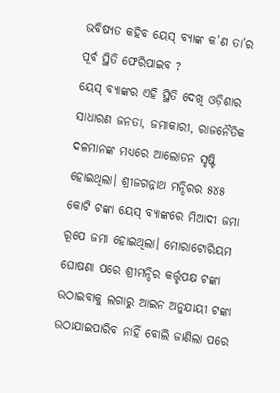ଭବିଷ୍ୟତ କହିବ ୟେସ୍‌ ବ୍ୟାଙ୍କ କ’ଣ ତା’ର ପୂର୍ବ ସ୍ଥିତି ଫେରିପାଇବ ?
ୟେସ୍‌ ବ୍ୟାଙ୍କର ଏହି ସ୍ଥିତି ଦେଖି ଓଡ଼ିଶାର ସାଧାରଣ ଜନତା, ଜମାକାରୀ, ରାଜନୈତିକ ଦଳମାନଙ୍କ ମଧ୍ୟରେ ଆଲୋଡନ ସୃଷ୍ଟି ହୋଇଥିଲା। ଶ୍ରୀଜଗନ୍ନାଥ ମନ୍ଦିରର ୫୪୫ କୋଟି ଟଙ୍କା ୟେସ୍‌ ବ୍ୟାଙ୍କରେ ମିଆଦୀ ଜମା ରୂପେ ଜମା ହୋଇଥିଲା। ମୋରାଟୋରିୟମ ଘୋଷଣା ପରେ ଶ୍ରୀମନ୍ଦିର କର୍ତ୍ତୃପକ୍ଷ ଟଙ୍କା ଉଠାଇବାକୁ ଲଗାରୁ ଆଇନ ଅନୁଯାୟୀ ଟଙ୍କା ଉଠାଯାଇପାରିବ ନାହିଁ ବୋଲି ଜାଣିଲା ପରେ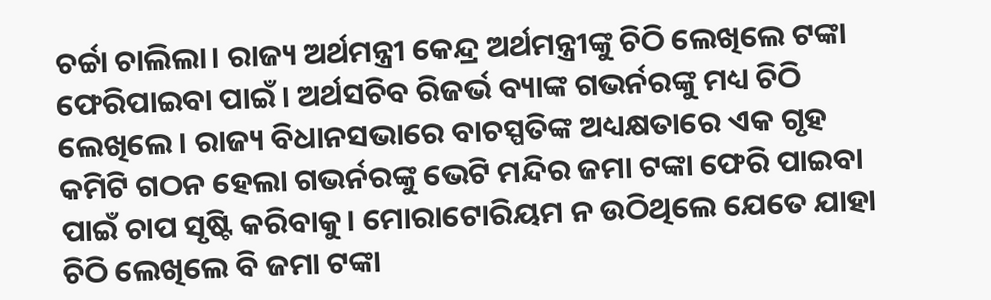ଚର୍ଚ୍ଚା ଚାଲିଲା। ରାଜ୍ୟ ଅର୍ଥମନ୍ତ୍ରୀ କେନ୍ଦ୍ର ଅର୍ଥମନ୍ତ୍ରୀଙ୍କୁ ଚିଠି ଲେଖିଲେ ଟଙ୍କା ଫେରିପାଇବା ପାଇଁ। ଅର୍ଥସଚିବ ରିଜର୍ଭ ବ୍ୟାଙ୍କ ଗଭର୍ନରଙ୍କୁ ମଧ୍ୟ ଚିଠି ଲେଖିଲେ। ରାଜ୍ୟ ବିଧାନସଭାରେ ବାଚସ୍ପତିଙ୍କ ଅଧ୍ୟକ୍ଷତାରେ ଏକ ଗୃହ କମିଟି ଗଠନ ହେଲା ଗଭର୍ନରଙ୍କୁ ଭେଟି ମନ୍ଦିର ଜମା ଟଙ୍କା ଫେରି ପାଇବା ପାଇଁ ଚାପ ସୃଷ୍ଟି କରିବାକୁ। ମୋରାଟୋରିୟମ ନ ଉଠିଥିଲେ ଯେତେ ଯାହା ଚିଠି ଲେଖିଲେ ବି ଜମା ଟଙ୍କା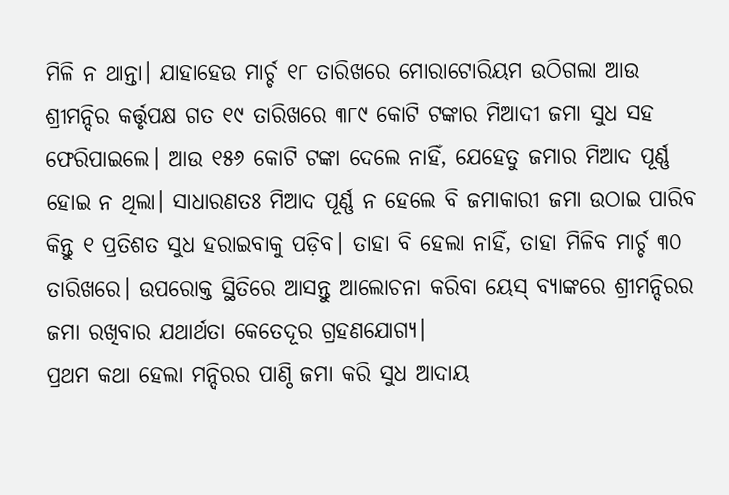ମିଳି ନ ଥାନ୍ତା। ଯାହାହେଉ ମାର୍ଚ୍ଚ ୧୮ ତାରିଖରେ ମୋରାଟୋରିୟମ ଉଠିଗଲା ଆଉ ଶ୍ରୀମନ୍ଦିର କର୍ତ୍ତୃପକ୍ଷ ଗତ ୧୯ ତାରିଖରେ ୩୮୯ କୋଟି ଟଙ୍କାର ମିଆଦୀ ଜମା ସୁଧ ସହ ଫେରିପାଇଲେ। ଆଉ ୧୫୬ କୋଟି ଟଙ୍କା ଦେଲେ ନାହିଁ, ଯେହେତୁ ଜମାର ମିଆଦ ପୂର୍ଣ୍ଣ ହୋଇ ନ ଥିଲା। ସାଧାରଣତଃ ମିଆଦ ପୂର୍ଣ୍ଣ ନ ହେଲେ ବି ଜମାକାରୀ ଜମା ଉଠାଇ ପାରିବ କିନ୍ତୁ ୧ ପ୍ରତିଶତ ସୁଧ ହରାଇବାକୁ ପଡ଼ିବ। ତାହା ବି ହେଲା ନାହିଁ, ତାହା ମିଳିବ ମାର୍ଚ୍ଚ ୩୦ ତାରିଖରେ। ଉପରୋକ୍ତ ସ୍ଥିତିରେ ଆସନ୍ତୁ ଆଲୋଚନା କରିବା ୟେସ୍‌ ବ୍ୟାଙ୍କରେ ଶ୍ରୀମନ୍ଦିରର ଜମା ରଖିବାର ଯଥାର୍ଥତା କେତେଦୂର ଗ୍ରହଣଯୋଗ୍ୟ।
ପ୍ରଥମ କଥା ହେଲା ମନ୍ଦିରର ପାଣ୍ଠି ଜମା କରି ସୁଧ ଆଦାୟ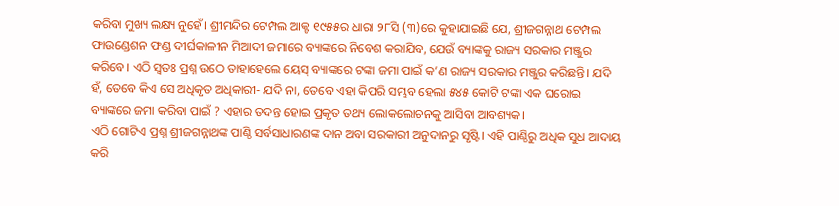କରିବା ମୁଖ୍ୟ ଲକ୍ଷ୍ୟ ନୁହେଁ। ଶ୍ରୀମନ୍ଦିର ଟେମ୍ପଲ ଆକ୍ଟ ୧୯୫୫ର ଧାରା ୨୮ସି (୩)ରେ କୁହାଯାଇଛି ଯେ, ଶ୍ରୀଜଗନ୍ନାଥ ଟେମ୍ପଲ ଫାଉଣ୍ଡେଶନ ଫଣ୍ଡ ଦୀର୍ଘକାଳୀନ ମିଆଦୀ ଜମାରେ ବ୍ୟାଙ୍କରେ ନିବେଶ କରାଯିବ, ଯେଉଁ ବ୍ୟାଙ୍କକୁ ରାଜ୍ୟ ସରକାର ମଞ୍ଜୁର କରିବେ। ଏଠି ସ୍ବତଃ ପ୍ରଶ୍ନ ଉଠେ ତାହାହେଲେ ୟେସ୍‌ ବ୍ୟାଙ୍କରେ ଟଙ୍କା ଜମା ପାଇଁ କ’ଣ ରାଜ୍ୟ ସରକାର ମଞ୍ଜୁର କରିଛନ୍ତି। ଯଦି ହଁ, ତେବେ କିଏ ସେ ଅଧିକୃତ ଅଧିକାରୀ- ଯଦି ନା, ତେବେ ଏହା କିପରି ସମ୍ଭବ ହେଲା ୫୪୫ କୋଟି ଟଙ୍କା ଏକ ଘରୋଇ ବ୍ୟାଙ୍କରେ ଜମା କରିବା ପାଇଁ ? ଏହାର ତଦନ୍ତ ହୋଇ ପ୍ରକୃତ ତଥ୍ୟ ଲୋକଲୋଚନକୁ ଆସିବା ଆବଶ୍ୟକ।
ଏଠି ଗୋଟିଏ ପ୍ରଶ୍ନ ଶ୍ରୀଜଗନ୍ନାଥଙ୍କ ପାଣ୍ଠି ସର୍ବସାଧାରଣଙ୍କ ଦାନ ଅବା ସରକାରୀ ଅନୁଦାନରୁ ସୃଷ୍ଟି। ଏହି ପାଣ୍ଠିରୁ ଅଧିକ ସୁଧ ଆଦାୟ କରି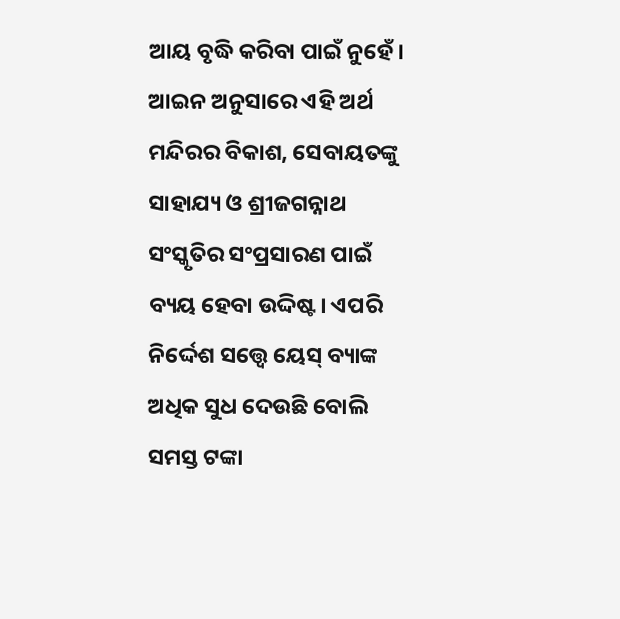ଆୟ ବୃଦ୍ଧି କରିବା ପାଇଁ ନୁହେଁ। ଆଇନ ଅନୁସାରେ ଏହି ଅର୍ଥ ମନ୍ଦିରର ବିକାଶ, ସେବାୟତଙ୍କୁ ସାହାଯ୍ୟ ଓ ଶ୍ରୀଜଗନ୍ନାଥ ସଂସ୍କୃତିର ସଂପ୍ରସାରଣ ପାଇଁ ବ୍ୟୟ ହେବା ଉଦ୍ଦିଷ୍ଟ। ଏପରି ନିର୍ଦ୍ଦେଶ ସତ୍ତ୍ୱେ ୟେସ୍‌ ବ୍ୟାଙ୍କ ଅଧିକ ସୁଧ ଦେଉଛି ବୋଲି ସମସ୍ତ ଟଙ୍କା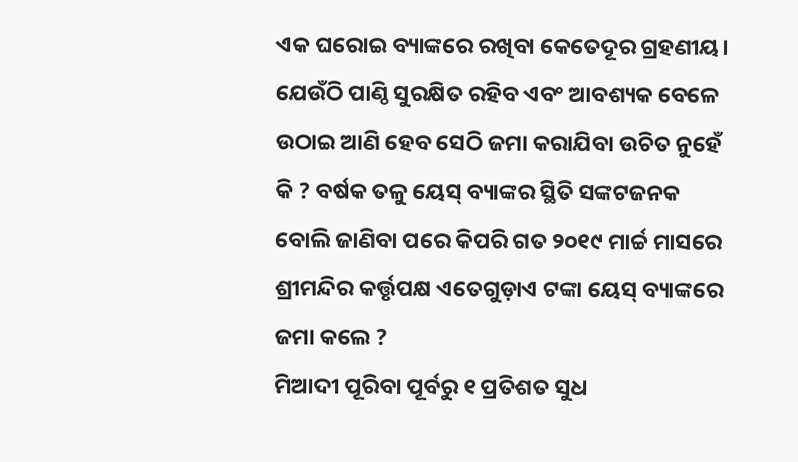ଏକ ଘରୋଇ ବ୍ୟାଙ୍କରେ ରଖିବା କେତେଦୂର ଗ୍ରହଣୀୟ। ଯେଉଁଠି ପାଣ୍ଠି ସୁରକ୍ଷିତ ରହିବ ଏବଂ ଆବଶ୍ୟକ ବେଳେ ଉଠାଇ ଆଣି ହେବ ସେଠି ଜମା କରାଯିବା ଉଚିତ ନୁହେଁ କି ? ବର୍ଷକ ତଳୁ ୟେସ୍‌ ବ୍ୟାଙ୍କର ସ୍ଥିତି ସଙ୍କଟଜନକ ବୋଲି ଜାଣିବା ପରେ କିପରି ଗତ ୨୦୧୯ ମାର୍ଚ୍ଚ ମାସରେ ଶ୍ରୀମନ୍ଦିର କର୍ତ୍ତୃପକ୍ଷ ଏତେଗୁଡ଼ାଏ ଟଙ୍କା ୟେସ୍‌ ବ୍ୟାଙ୍କରେ ଜମା କଲେ ?
ମିଆଦୀ ପୂରିବା ପୂର୍ବରୁ ୧ ପ୍ରତିଶତ ସୁଧ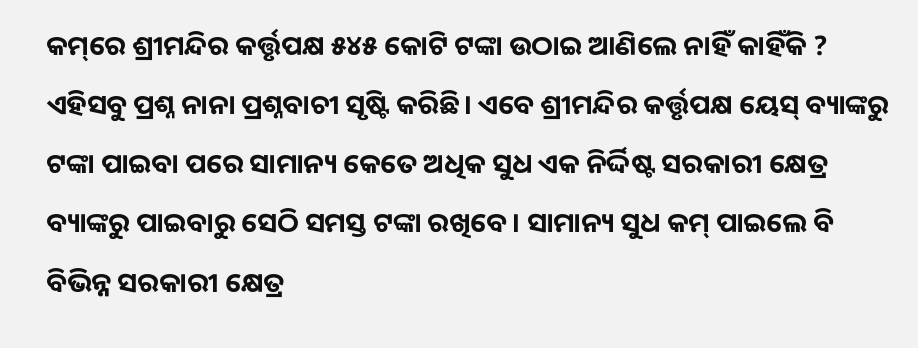କମ୍‌ରେ ଶ୍ରୀମନ୍ଦିର କର୍ତ୍ତୃପକ୍ଷ ୫୪୫ କୋଟି ଟଙ୍କା ଉଠାଇ ଆଣିଲେ ନାହିଁ କାହିଁକି ? ଏହିସବୁ ପ୍ରଶ୍ନ ନାନା ପ୍ରଶ୍ନବାଚୀ ସୃଷ୍ଟି କରିଛି। ଏବେ ଶ୍ରୀମନ୍ଦିର କର୍ତ୍ତୃପକ୍ଷ ୟେସ୍‌ ବ୍ୟାଙ୍କରୁ ଟଙ୍କା ପାଇବା ପରେ ସାମାନ୍ୟ କେତେ ଅଧିକ ସୁଧ ଏକ ନିର୍ଦ୍ଦିଷ୍ଟ ସରକାରୀ କ୍ଷେତ୍ର ବ୍ୟାଙ୍କରୁ ପାଇବାରୁ ସେଠି ସମସ୍ତ ଟଙ୍କା ରଖିବେ। ସାମାନ୍ୟ ସୁଧ କମ୍‌ ପାଇଲେ ବି ବିଭିନ୍ନ ସରକାରୀ କ୍ଷେତ୍ର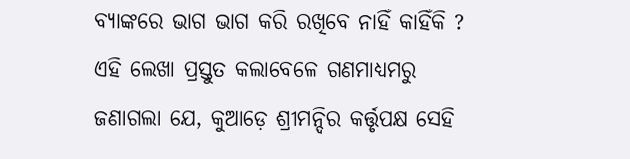ବ୍ୟାଙ୍କରେ ଭାଗ ଭାଗ କରି ରଖିବେ ନାହିଁ କାହିଁକି ? ଏହି ଲେଖା ପ୍ରସ୍ତୁତ କଲାବେଳେ ଗଣମାଧ୍ୟମରୁ ଜଣାଗଲା ଯେ, କୁଆଡ଼େ ଶ୍ରୀମନ୍ଦିର କର୍ତ୍ତୃପକ୍ଷ ସେହି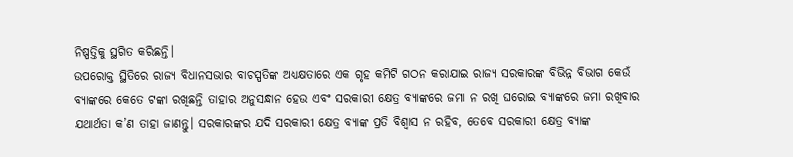ନିଷ୍ପତ୍ତିକୁ ସ୍ଥଗିତ କରିଛନ୍ତି।
ଉପରୋକ୍ତ ସ୍ଥିତିରେ ରାଜ୍ୟ ବିଧାନସଭାର ବାଚସ୍ପତିଙ୍କ ଅଧ୍ୟକ୍ଷତାରେ ଏକ ଗୃହ କମିଟି ଗଠନ କରାଯାଇ ରାଜ୍ୟ ସରକାରଙ୍କ ବିଭିନ୍ନ ବିଭାଗ କେଉଁ ବ୍ୟାଙ୍କରେ କେତେ ଟଙ୍କା ରଖିଛନ୍ତି ତାହାର ଅନୁସନ୍ଧାନ ହେଉ ଏବଂ ସରକାରୀ କ୍ଷେତ୍ର ବ୍ୟାଙ୍କରେ ଜମା ନ ରଖି ଘରୋଇ ବ୍ୟାଙ୍କରେ ଜମା ରଖିବାର ଯଥାର୍ଥତା କ’ଣ ତାହା ଜାଣନ୍ତୁ। ସରକାରଙ୍କର ଯଦି ସରକାରୀ କ୍ଷେତ୍ର ବ୍ୟାଙ୍କ ପ୍ରତି ବିଶ୍ୱାସ ନ ରହିବ, ତେବେ ସରକାରୀ କ୍ଷେତ୍ର ବ୍ୟାଙ୍କ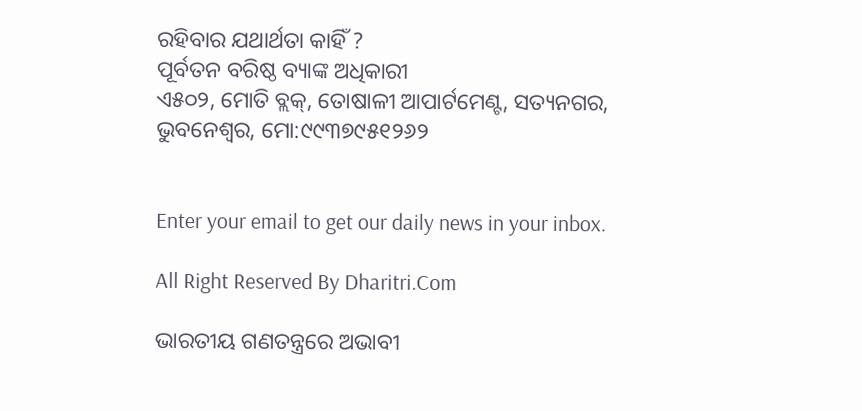ରହିବାର ଯଥାର୍ଥତା କାହିଁ ?
ପୂର୍ବତନ ବରିଷ୍ଠ ବ୍ୟାଙ୍କ ଅଧିକାରୀ
ଏ୫୦୨, ମୋତି ବ୍ଲକ୍‌, ତୋଷାଳୀ ଆପାର୍ଟମେଣ୍ଟ, ସତ୍ୟନଗର, ଭୁବନେଶ୍ୱର, ମୋ:୯୯୩୭୯୫୧୨୬୨


Enter your email to get our daily news in your inbox.

All Right Reserved By Dharitri.Com

ଭାରତୀୟ ଗଣତନ୍ତ୍ରରେ ଅଭାବୀ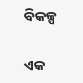ବିକଳ୍ପ

ଏକ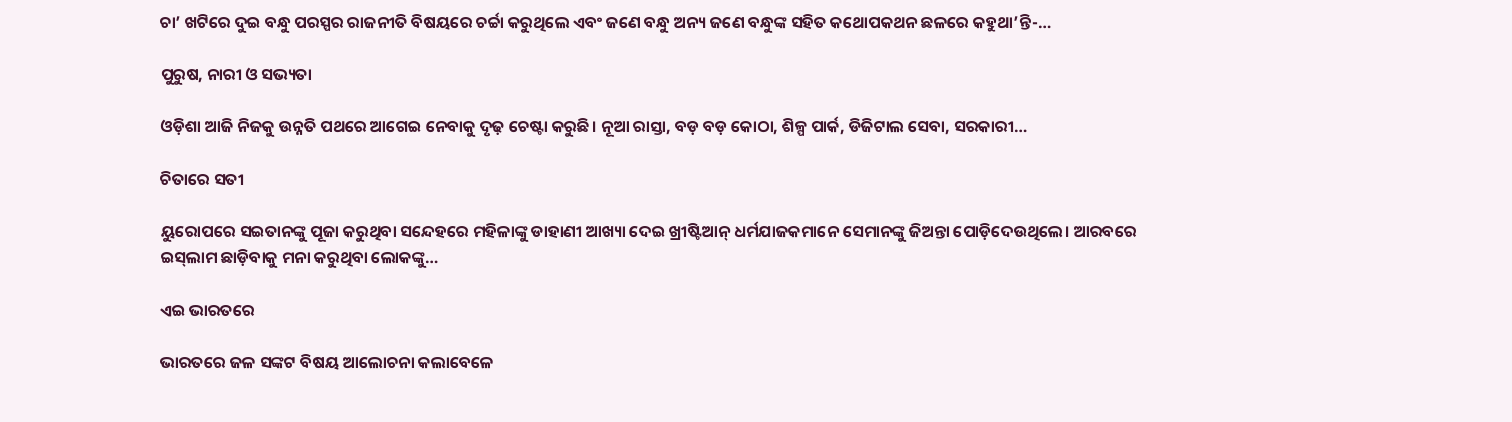ଚା’ ଖଟିରେ ଦୁଇ ବନ୍ଧୁ ପରସ୍ପର ରାଜନୀତି ବିଷୟରେ ଚର୍ଚ୍ଚା କରୁଥିଲେ ଏବଂ ଜଣେ ବନ୍ଧୁ ଅନ୍ୟ ଜଣେ ବନ୍ଧୁଙ୍କ ସହିତ କଥୋପକଥନ ଛଳରେ କହୁଥା’ନ୍ତି-…

ପୁରୁଷ, ନାରୀ ଓ ସଭ୍ୟତା

ଓଡ଼ିଶା ଆଜି ନିଜକୁ ଉନ୍ନତି ପଥରେ ଆଗେଇ ନେବାକୁ ଦୃଢ଼ ଚେଷ୍ଟା କରୁଛି। ନୂଆ ରାସ୍ତା, ବଡ଼ ବଡ଼ କୋଠା, ଶିଳ୍ପ ପାର୍କ, ଡିଜିଟାଲ ସେବା, ସରକାରୀ…

ଚିତାରେ ସତୀ

ୟୁରୋପରେ ସଇତାନଙ୍କୁ ପୂଜା କରୁଥିବା ସନ୍ଦେହରେ ମହିଳାଙ୍କୁ ଡାହାଣୀ ଆଖ୍ୟା ଦେଇ ଖ୍ରୀଷ୍ଟିଆନ୍‌ ଧର୍ମଯାଜକମାନେ ସେମାନଙ୍କୁ ଜିଅନ୍ତା ପୋଡ଼ିଦେଉଥିଲେ। ଆରବରେ ଇସ୍‌ଲାମ ଛାଡ଼ିବାକୁ ମନା କରୁଥିବା ଲୋକଙ୍କୁ…

ଏଇ ଭାରତରେ

ଭାରତରେ ଜଳ ସଙ୍କଟ ବିଷୟ ଆଲୋଚନା କଲାବେଳେ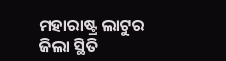ମହାରାଷ୍ଟ୍ର ଲାଟୁର ଜିଲା ସ୍ଥିତି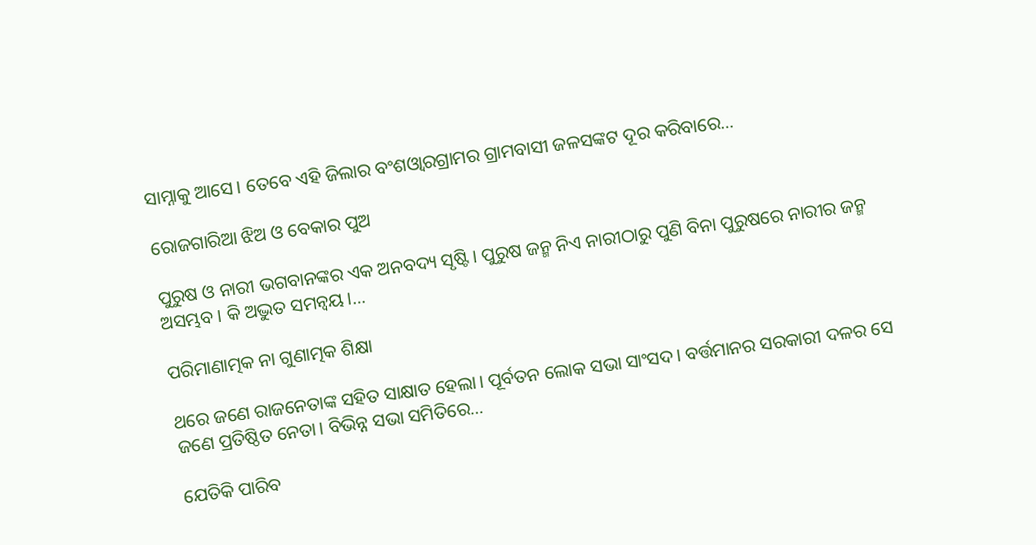ସାମ୍ନାକୁ ଆସେ। ତେବେ ଏହି ଜିଲାର ବଂଶଓ୍ବାରଗ୍ରାମର ଗ୍ରାମବାସୀ ଜଳସଙ୍କଟ ଦୂର କରିବାରେ…

ରୋଜଗାରିଆ ଝିଅ ଓ ବେକାର ପୁଅ

ପୁରୁଷ ଓ ନାରୀ ଭଗବାନଙ୍କର ଏକ ଅନବଦ୍ୟ ସୃଷ୍ଟି। ପୁରୁଷ ଜନ୍ମ ନିଏ ନାରୀଠାରୁ ପୁଣି ବିନା ପୁରୁଷରେ ନାରୀର ଜନ୍ମ ଅସମ୍ଭବ। କି ଅଦ୍ଭୁତ ସମନ୍ବୟ।…

ପରିମାଣାତ୍ମକ ନା ଗୁଣାତ୍ମକ ଶିକ୍ଷା

ଥରେ ଜଣେ ରାଜନେତାଙ୍କ ସହିତ ସାକ୍ଷାତ ହେଲା। ପୂର୍ବତନ ଲୋକ ସଭା ସାଂସଦ। ବର୍ତ୍ତମାନର ସରକାରୀ ଦଳର ସେ ଜଣେ ପ୍ରତିଷ୍ଠିତ ନେତା। ବିଭିନ୍ନ ସଭା ସମିତିରେ…

ଯେତିକି ପାରିବ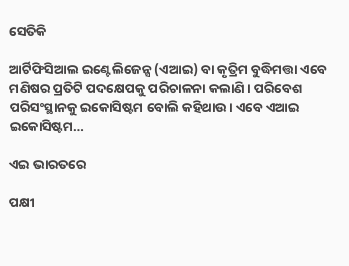ସେତିକି

ଆର୍ଟିଫିସିଆଲ ଇଣ୍ଟେଲିଜେନ୍ସ (ଏଆଇ) ବା କୃତ୍ରିମ ବୁଦ୍ଧିମତ୍ତା ଏବେ ମଣିଷର ପ୍ରତିଟି ପଦକ୍ଷେପକୁ ପରିଚାଳନା କଲାଣି। ପରିବେଶ ପରିସଂସ୍ଥାନକୁ ଇକୋସିଷ୍ଟମ ବୋଲି କହିଥାଉ। ଏବେ ଏଆଇ ଇକୋସିଷ୍ଟମ…

ଏଇ ଭାରତରେ

ପକ୍ଷୀ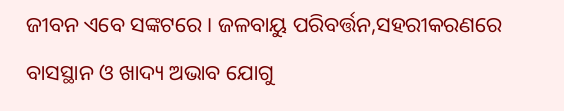ଜୀବନ ଏବେ ସଙ୍କଟରେ। ଜଳବାୟୁ ପରିବର୍ତ୍ତନ,ସହରୀକରଣରେ ବାସସ୍ଥାନ ଓ ଖାଦ୍ୟ ଅଭାବ ଯୋଗୁ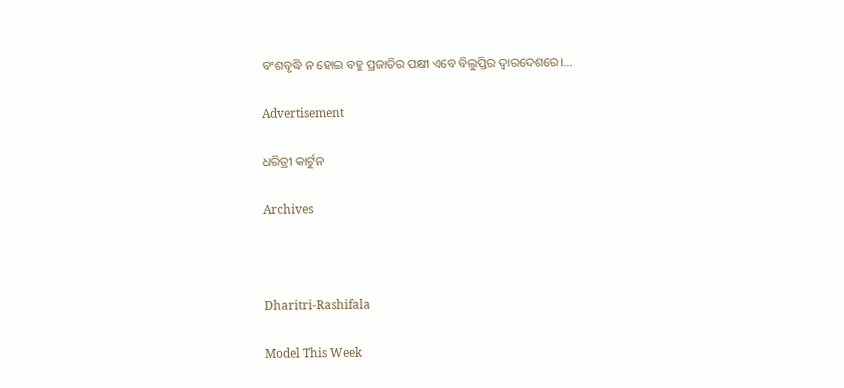ବଂଶବୃଦ୍ଧି ନ ହୋଇ ବହୁ ପ୍ରଜାତିର ପକ୍ଷୀ ଏବେ ବିଲୁପ୍ତିର ଦ୍ୱାରଦେଶରେ।…

Advertisement

ଧରିତ୍ରୀ କାର୍ଟୁନ

Archives



Dharitri-Rashifala

Model This Week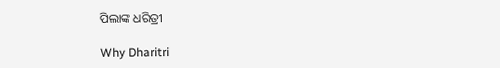ପିଲାଙ୍କ ଧରିତ୍ରୀ

Why Dharitri